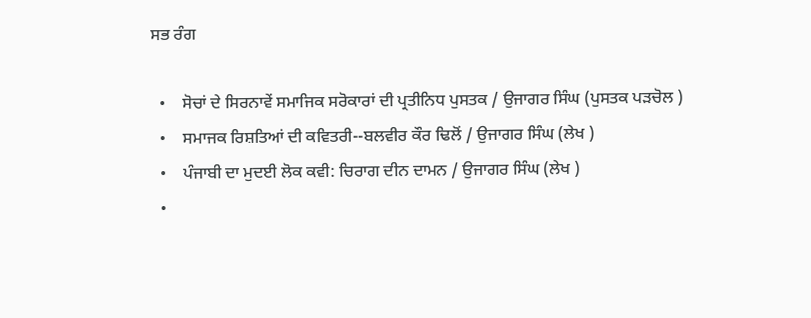ਸਭ ਰੰਗ

  •    ਸੋਚਾਂ ਦੇ ਸਿਰਨਾਵੇਂ ਸਮਾਜਿਕ ਸਰੋਕਾਰਾਂ ਦੀ ਪ੍ਰਤੀਨਿਧ ਪੁਸਤਕ / ਉਜਾਗਰ ਸਿੰਘ (ਪੁਸਤਕ ਪੜਚੋਲ )
  •    ਸਮਾਜਕ ਰਿਸ਼ਤਿਆਂ ਦੀ ਕਵਿਤਰੀ--ਬਲਵੀਰ ਕੌਰ ਢਿਲੋਂ / ਉਜਾਗਰ ਸਿੰਘ (ਲੇਖ )
  •    ਪੰਜਾਬੀ ਦਾ ਮੁਦਈ ਲੋਕ ਕਵੀ: ਚਿਰਾਗ ਦੀਨ ਦਾਮਨ / ਉਜਾਗਰ ਸਿੰਘ (ਲੇਖ )
  •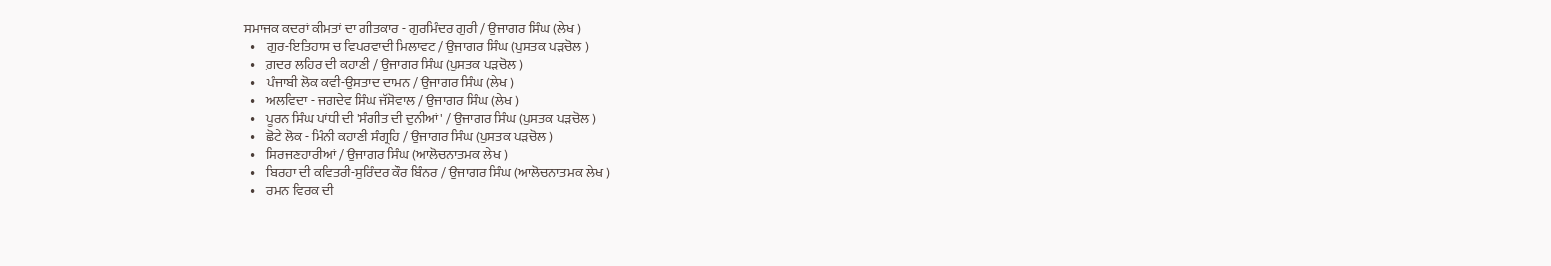ਸਮਾਜਕ ਕਦਰਾਂ ਕੀਮਤਾਂ ਦਾ ਗੀਤਕਾਰ - ਗੁਰਮਿੰਦਰ ਗੁਰੀ / ਉਜਾਗਰ ਸਿੰਘ (ਲੇਖ )
  •    ਗੁਰ-ਇਤਿਹਾਸ ਚ ਵਿਪਰਵਾਦੀ ਮਿਲਾਵਟ / ਉਜਾਗਰ ਸਿੰਘ (ਪੁਸਤਕ ਪੜਚੋਲ )
  •    ਗ਼ਦਰ ਲਹਿਰ ਦੀ ਕਹਾਣੀ / ਉਜਾਗਰ ਸਿੰਘ (ਪੁਸਤਕ ਪੜਚੋਲ )
  •    ਪੰਜਾਬੀ ਲੋਕ ਕਵੀ-ਉਸਤਾਦ ਦਾਮਨ / ਉਜਾਗਰ ਸਿੰਘ (ਲੇਖ )
  •    ਅਲਵਿਦਾ - ਜਗਦੇਵ ਸਿੰਘ ਜੱਸੋਵਾਲ / ਉਜਾਗਰ ਸਿੰਘ (ਲੇਖ )
  •    ਪੂਰਨ ਸਿੰਘ ਪਾਂਧੀ ਦੀ 'ਸੰਗੀਤ ਦੀ ਦੁਨੀਆਂ' / ਉਜਾਗਰ ਸਿੰਘ (ਪੁਸਤਕ ਪੜਚੋਲ )
  •    ਛੋਟੇ ਲੋਕ - ਮਿੰਨੀ ਕਹਾਣੀ ਸੰਗ੍ਰਹਿ / ਉਜਾਗਰ ਸਿੰਘ (ਪੁਸਤਕ ਪੜਚੋਲ )
  •    ਸਿਰਜਣਹਾਰੀਆਂ / ਉਜਾਗਰ ਸਿੰਘ (ਆਲੋਚਨਾਤਮਕ ਲੇਖ )
  •    ਬਿਰਹਾ ਦੀ ਕਵਿਤਰੀ-ਸੁਰਿੰਦਰ ਕੌਰ ਬਿੰਨਰ / ਉਜਾਗਰ ਸਿੰਘ (ਆਲੋਚਨਾਤਮਕ ਲੇਖ )
  •    ਰਮਨ ਵਿਰਕ ਦੀ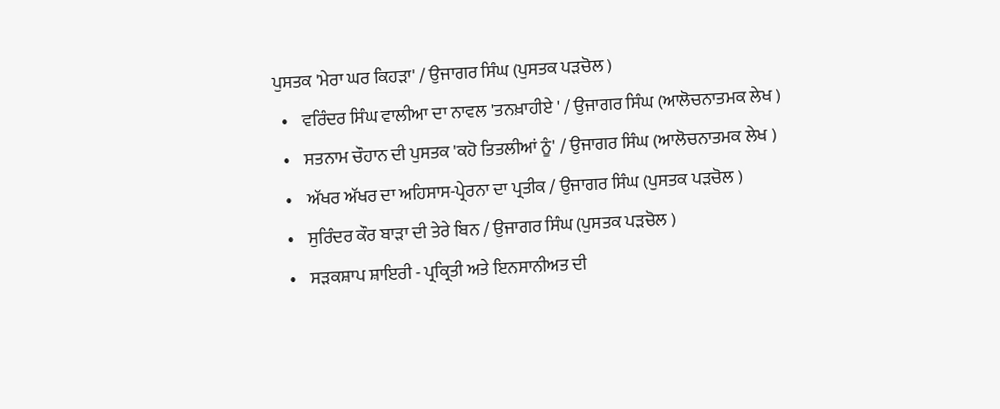ਪੁਸਤਕ 'ਮੇਰਾ ਘਰ ਕਿਹੜਾ' / ਉਜਾਗਰ ਸਿੰਘ (ਪੁਸਤਕ ਪੜਚੋਲ )
  •    ਵਰਿੰਦਰ ਸਿੰਘ ਵਾਲੀਆ ਦਾ ਨਾਵਲ 'ਤਨਖ਼ਾਹੀਏ ' / ਉਜਾਗਰ ਸਿੰਘ (ਆਲੋਚਨਾਤਮਕ ਲੇਖ )
  •    ਸਤਨਾਮ ਚੌਹਾਨ ਦੀ ਪੁਸਤਕ 'ਕਹੋ ਤਿਤਲੀਆਂ ਨੂੰ' / ਉਜਾਗਰ ਸਿੰਘ (ਆਲੋਚਨਾਤਮਕ ਲੇਖ )
  •    ਅੱਖਰ ਅੱਖਰ ਦਾ ਅਹਿਸਾਸ-ਪ੍ਰੇਰਨਾ ਦਾ ਪ੍ਰਤੀਕ / ਉਜਾਗਰ ਸਿੰਘ (ਪੁਸਤਕ ਪੜਚੋਲ )
  •    ਸੁਰਿੰਦਰ ਕੌਰ ਬਾੜਾ ਦੀ ਤੇਰੇ ਬਿਨ / ਉਜਾਗਰ ਸਿੰਘ (ਪੁਸਤਕ ਪੜਚੋਲ )
  •    ਸੜਕਸ਼ਾਪ ਸ਼ਾਇਰੀ - ਪ੍ਰਕ੍ਰਿਤੀ ਅਤੇ ਇਨਸਾਨੀਅਤ ਦੀ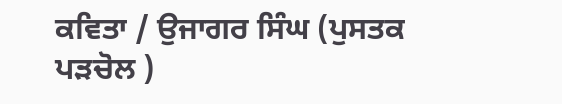ਕਵਿਤਾ / ਉਜਾਗਰ ਸਿੰਘ (ਪੁਸਤਕ ਪੜਚੋਲ )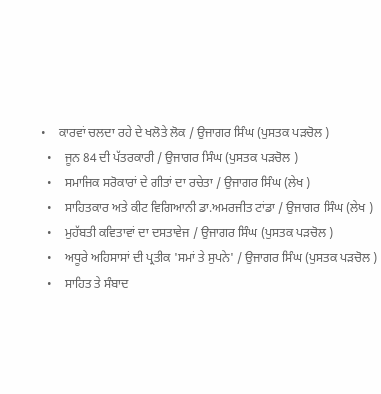•    ਕਾਰਵਾਂ ਚਲਦਾ ਰਹੇ ਦੇ ਖਲੋਤੇ ਲੋਕ / ਉਜਾਗਰ ਸਿੰਘ (ਪੁਸਤਕ ਪੜਚੋਲ )
  •    ਜੂਨ 84 ਦੀ ਪੱਤਰਕਾਰੀ / ਉਜਾਗਰ ਸਿੰਘ (ਪੁਸਤਕ ਪੜਚੋਲ )
  •    ਸਮਾਜਿਕ ਸਰੋਕਾਰਾਂ ਦੇ ਗੀਤਾਂ ਦਾ ਰਚੇਤਾ / ਉਜਾਗਰ ਸਿੰਘ (ਲੇਖ )
  •    ਸਾਹਿਤਕਾਰ ਅਤੇ ਕੀਟ ਵਿਗਿਆਨੀ ਡਾ.ਅਮਰਜੀਤ ਟਾਂਡਾ / ਉਜਾਗਰ ਸਿੰਘ (ਲੇਖ )
  •    ਮੁਹੱਬਤੀ ਕਵਿਤਾਵਾਂ ਦਾ ਦਸਤਾਵੇਜ / ਉਜਾਗਰ ਸਿੰਘ (ਪੁਸਤਕ ਪੜਚੋਲ )
  •    ਅਧੂਰੇ ਅਹਿਸਾਸਾਂ ਦੀ ਪ੍ਰਤੀਕ 'ਸਮਾਂ ਤੇ ਸੁਪਨੇ' / ਉਜਾਗਰ ਸਿੰਘ (ਪੁਸਤਕ ਪੜਚੋਲ )
  •    ਸਾਹਿਤ ਤੇ ਸੰਬਾਦ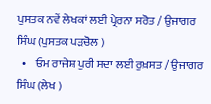ਪੁਸਤਕ ਨਵੇਂ ਲੇਖਕਾਂ ਲਈ ਪ੍ਰੇਰਨਾ ਸਰੋਤ / ਉਜਾਗਰ ਸਿੰਘ (ਪੁਸਤਕ ਪੜਚੋਲ )
  •    ਓਮ ਰਾਜੇਸ਼ ਪੁਰੀ ਸਦਾ ਲਈ ਰੁਖ਼ਸਤ / ਉਜਾਗਰ ਸਿੰਘ (ਲੇਖ )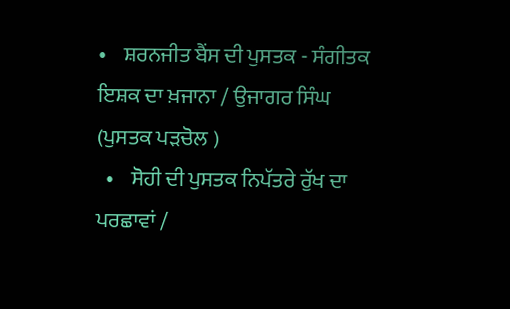•    ਸ਼ਰਨਜੀਤ ਬੈਂਸ ਦੀ ਪੁਸਤਕ - ਸੰਗੀਤਕ ਇਸ਼ਕ ਦਾ ਖ਼ਜਾਨਾ / ਉਜਾਗਰ ਸਿੰਘ (ਪੁਸਤਕ ਪੜਚੋਲ )
  •    ਸੋਹੀ ਦੀ ਪੁਸਤਕ ਨਿਪੱਤਰੇ ਰੁੱਖ ਦਾ ਪਰਛਾਵਾਂ /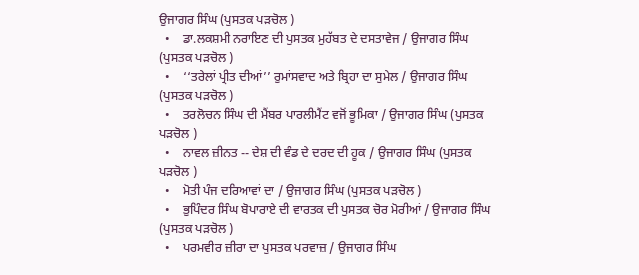ਉਜਾਗਰ ਸਿੰਘ (ਪੁਸਤਕ ਪੜਚੋਲ )
  •    ਡਾ.ਲਕਸ਼ਮੀ ਨਰਾਇਣ ਦੀ ਪੁਸਤਕ ਮੁਹੱਬਤ ਦੇ ਦਸਤਾਵੇਜ / ਉਜਾਗਰ ਸਿੰਘ (ਪੁਸਤਕ ਪੜਚੋਲ )
  •    ‘‘ਤਰੇਲਾਂ ਪ੍ਰੀਤ ਦੀਆਂ’’ ਰੁਮਾਂਸਵਾਦ ਅਤੇ ਬ੍ਰਿਹਾ ਦਾ ਸੁਮੇਲ / ਉਜਾਗਰ ਸਿੰਘ (ਪੁਸਤਕ ਪੜਚੋਲ )
  •    ਤਰਲੋਚਨ ਸਿੰਘ ਦੀ ਮੈਂਬਰ ਪਾਰਲੀਮੈਂਟ ਵਜੋਂ ਭੂਮਿਕਾ / ਉਜਾਗਰ ਸਿੰਘ (ਪੁਸਤਕ ਪੜਚੋਲ )
  •    ਨਾਵਲ ਜ਼ੀਨਤ -- ਦੇਸ਼ ਦੀ ਵੰਡ ਦੇ ਦਰਦ ਦੀ ਹੂਕ / ਉਜਾਗਰ ਸਿੰਘ (ਪੁਸਤਕ ਪੜਚੋਲ )
  •    ਮੋਤੀ ਪੰਜ ਦਰਿਆਵਾਂ ਦਾ / ਉਜਾਗਰ ਸਿੰਘ (ਪੁਸਤਕ ਪੜਚੋਲ )
  •    ਭੁਪਿੰਦਰ ਸਿੰਘ ਬੋਪਾਰਾਏ ਦੀ ਵਾਰਤਕ ਦੀ ਪੁਸਤਕ ਚੋਰ ਮੋਰੀਆਂ / ਉਜਾਗਰ ਸਿੰਘ (ਪੁਸਤਕ ਪੜਚੋਲ )
  •    ਪਰਮਵੀਰ ਜ਼ੀਰਾ ਦਾ ਪੁਸਤਕ ਪਰਵਾਜ਼ / ਉਜਾਗਰ ਸਿੰਘ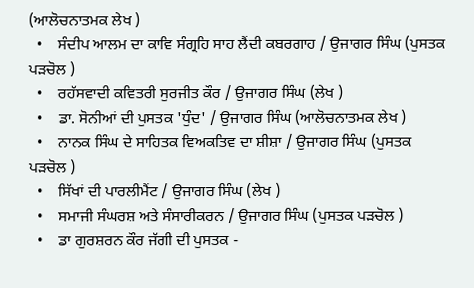(ਆਲੋਚਨਾਤਮਕ ਲੇਖ )
  •    ਸੰਦੀਪ ਆਲਮ ਦਾ ਕਾਵਿ ਸੰਗ੍ਰਹਿ ਸਾਹ ਲੈਂਦੀ ਕਬਰਗਾਹ / ਉਜਾਗਰ ਸਿੰਘ (ਪੁਸਤਕ ਪੜਚੋਲ )
  •    ਰਹੱਸਵਾਦੀ ਕਵਿਤਰੀ ਸੁਰਜੀਤ ਕੌਰ / ਉਜਾਗਰ ਸਿੰਘ (ਲੇਖ )
  •    ਡਾ. ਸੋਨੀਆਂ ਦੀ ਪੁਸਤਕ 'ਧੁੰਦ' / ਉਜਾਗਰ ਸਿੰਘ (ਆਲੋਚਨਾਤਮਕ ਲੇਖ )
  •    ਨਾਨਕ ਸਿੰਘ ਦੇ ਸਾਹਿਤਕ ਵਿਅਕਤਿਵ ਦਾ ਸ਼ੀਸ਼ਾ / ਉਜਾਗਰ ਸਿੰਘ (ਪੁਸਤਕ ਪੜਚੋਲ )
  •    ਸਿੱਖਾਂ ਦੀ ਪਾਰਲੀਮੈਂਟ / ਉਜਾਗਰ ਸਿੰਘ (ਲੇਖ )
  •    ਸਮਾਜੀ ਸੰਘਰਸ਼ ਅਤੇ ਸੰਸਾਰੀਕਰਨ / ਉਜਾਗਰ ਸਿੰਘ (ਪੁਸਤਕ ਪੜਚੋਲ )
  •    ਡਾ ਗੁਰਸ਼ਰਨ ਕੌਰ ਜੱਗੀ ਦੀ ਪੁਸਤਕ -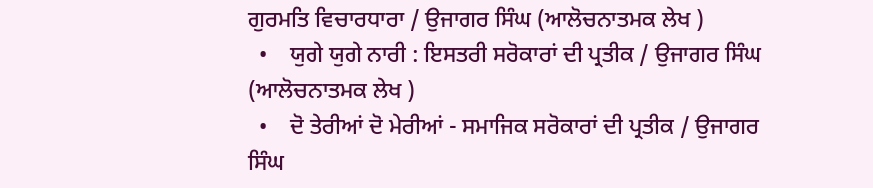ਗੁਰਮਤਿ ਵਿਚਾਰਧਾਰਾ / ਉਜਾਗਰ ਸਿੰਘ (ਆਲੋਚਨਾਤਮਕ ਲੇਖ )
  •    ਯੁਗੇ ਯੁਗੇ ਨਾਰੀ : ਇਸਤਰੀ ਸਰੋਕਾਰਾਂ ਦੀ ਪ੍ਰਤੀਕ / ਉਜਾਗਰ ਸਿੰਘ (ਆਲੋਚਨਾਤਮਕ ਲੇਖ )
  •    ਦੋ ਤੇਰੀਆਂ ਦੋ ਮੇਰੀਆਂ - ਸਮਾਜਿਕ ਸਰੋਕਾਰਾਂ ਦੀ ਪ੍ਰਤੀਕ / ਉਜਾਗਰ ਸਿੰਘ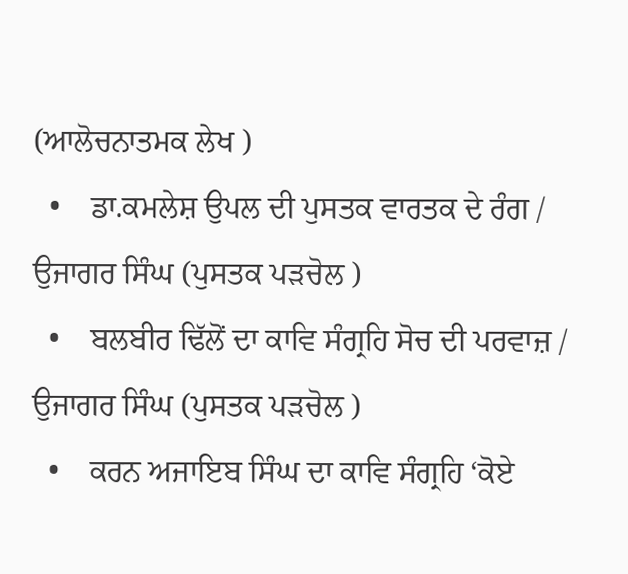(ਆਲੋਚਨਾਤਮਕ ਲੇਖ )
  •    ਡਾ.ਕਮਲੇਸ਼ ਉਪਲ ਦੀ ਪੁਸਤਕ ਵਾਰਤਕ ਦੇ ਰੰਗ / ਉਜਾਗਰ ਸਿੰਘ (ਪੁਸਤਕ ਪੜਚੋਲ )
  •    ਬਲਬੀਰ ਢਿੱਲੋਂ ਦਾ ਕਾਵਿ ਸੰਗ੍ਰਹਿ ਸੋਚ ਦੀ ਪਰਵਾਜ਼ / ਉਜਾਗਰ ਸਿੰਘ (ਪੁਸਤਕ ਪੜਚੋਲ )
  •    ਕਰਨ ਅਜਾਇਬ ਸਿੰਘ ਦਾ ਕਾਵਿ ਸੰਗ੍ਰਹਿ ‘ਕੋਏ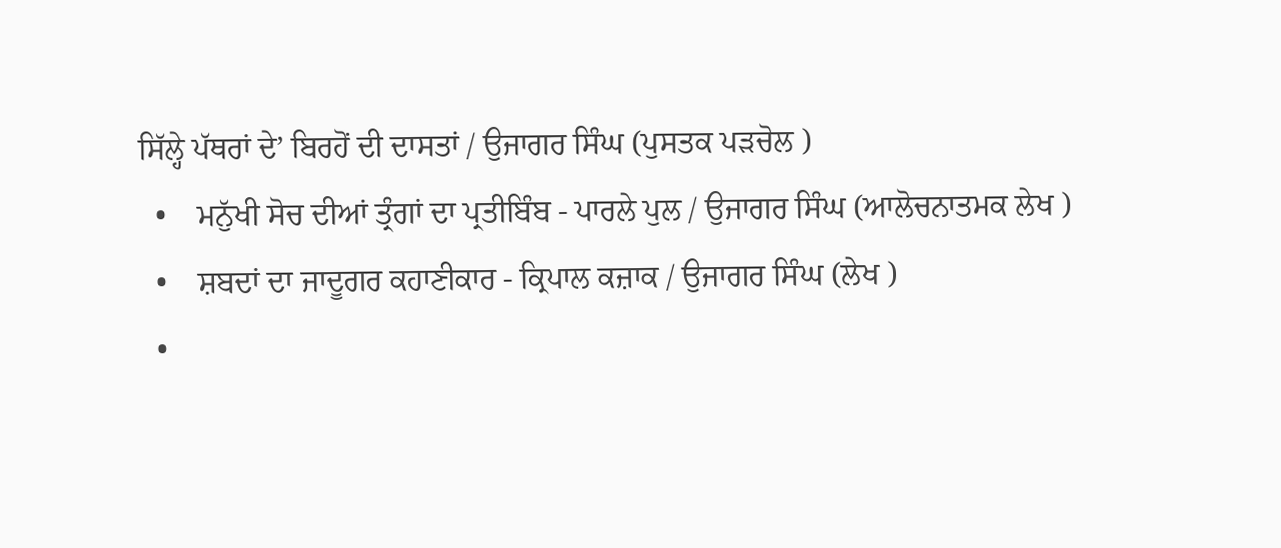ਸਿੱਲ੍ਹੇ ਪੱਥਰਾਂ ਦੇ’ ਬਿਰਹੋਂ ਦੀ ਦਾਸਤਾਂ / ਉਜਾਗਰ ਸਿੰਘ (ਪੁਸਤਕ ਪੜਚੋਲ )
  •    ਮਨੁੱਖੀ ਸੋਚ ਦੀਆਂ ਤ੍ਰੰਗਾਂ ਦਾ ਪ੍ਰਤੀਬਿੰਬ - ਪਾਰਲੇ ਪੁਲ / ਉਜਾਗਰ ਸਿੰਘ (ਆਲੋਚਨਾਤਮਕ ਲੇਖ )
  •    ਸ਼ਬਦਾਂ ਦਾ ਜਾਦੂਗਰ ਕਹਾਣੀਕਾਰ - ਕ੍ਰਿਪਾਲ ਕਜ਼ਾਕ / ਉਜਾਗਰ ਸਿੰਘ (ਲੇਖ )
  •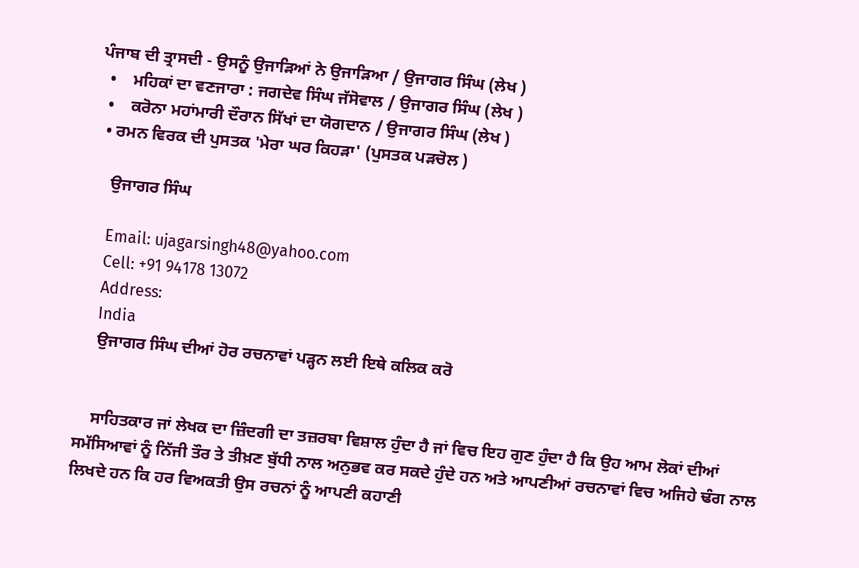ਪੰਜਾਬ ਦੀ ਤ੍ਰਾਸਦੀ - ਉਸਨੂੰ ਉਜਾੜਿਆਂ ਨੇ ਉਜਾੜਿਆ / ਉਜਾਗਰ ਸਿੰਘ (ਲੇਖ )
  •    ਮਹਿਕਾਂ ਦਾ ਵਣਜਾਰਾ : ਜਗਦੇਵ ਸਿੰਘ ਜੱਸੋਵਾਲ / ਉਜਾਗਰ ਸਿੰਘ (ਲੇਖ )
  •    ਕਰੋਨਾ ਮਹਾਂਮਾਰੀ ਦੌਰਾਨ ਸਿੱਖਾਂ ਦਾ ਯੋਗਦਾਨ / ਉਜਾਗਰ ਸਿੰਘ (ਲੇਖ )
  • ਰਮਨ ਵਿਰਕ ਦੀ ਪੁਸਤਕ 'ਮੇਰਾ ਘਰ ਕਿਹੜਾ' (ਪੁਸਤਕ ਪੜਚੋਲ )

    ਉਜਾਗਰ ਸਿੰਘ

    Email: ujagarsingh48@yahoo.com
    Cell: +91 94178 13072
    Address:
    India
    ਉਜਾਗਰ ਸਿੰਘ ਦੀਆਂ ਹੋਰ ਰਚਨਾਵਾਂ ਪੜ੍ਹਨ ਲਈ ਇਥੇ ਕਲਿਕ ਕਰੋ


    ਸਾਹਿਤਕਾਰ ਜਾਂ ਲੇਖਕ ਦਾ ਜ਼ਿੰਦਗੀ ਦਾ ਤਜ਼ਰਬਾ ਵਿਸ਼ਾਲ ਹੁੰਦਾ ਹੈ ਜਾਂ ਵਿਚ ਇਹ ਗੁਣ ਹੁੰਦਾ ਹੈ ਕਿ ਉਹ ਆਮ ਲੋਕਾਂ ਦੀਆਂ ਸਮੱਸਿਆਵਾਂ ਨੂੰ ਨਿੱਜੀ ਤੌਰ ਤੇ ਤੀਖ਼ਣ ਬੁੱਧੀ ਨਾਲ ਅਨੁਭਵ ਕਰ ਸਕਦੇ ਹੁੰਦੇ ਹਨ ਅਤੇ ਆਪਣੀਆਂ ਰਚਨਾਵਾਂ ਵਿਚ ਅਜਿਹੇ ਢੰਗ ਨਾਲ ਲਿਖਦੇ ਹਨ ਕਿ ਹਰ ਵਿਅਕਤੀ ਉਸ ਰਚਨਾਂ ਨੂੰ ਆਪਣੀ ਕਹਾਣੀ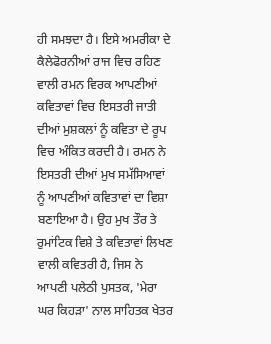ਹੀ ਸਮਝਦਾ ਹੈ। ਇਸੇ ਅਮਰੀਕਾ ਦੇ ਕੈਲੇਫੋਰਨੀਆਂ ਰਾਜ ਵਿਚ ਰਹਿਣ ਵਾਲੀ ਰਮਨ ਵਿਰਕ ਆਪਣੀਆਂ ਕਵਿਤਾਵਾਂ ਵਿਚ ਇਸਤਰੀ ਜਾਤੀ ਦੀਆਂ ਮੁਸ਼ਕਲਾਂ ਨੂੰ ਕਵਿਤਾ ਦੇ ਰੂਪ ਵਿਚ ਅੰਕਿਤ ਕਰਦੀ ਹੈ। ਰਮਨ ਨੇ ਇਸਤਰੀ ਦੀਆਂ ਮੁਖ ਸਮੱਸਿਆਵਾਂ ਨੂੰ ਆਪਣੀਆਂ ਕਵਿਤਾਵਾਂ ਦਾ ਵਿਸ਼ਾ ਬਣਾਇਆ ਹੈ। ਉਹ ਮੁਖ ਤੌਰ ਤੇ ਰੁਮਾਂਟਿਕ ਵਿਸ਼ੇ ਤੇ ਕਵਿਤਾਵਾਂ ਲਿਖਣ ਵਾਲੀ ਕਵਿਤਰੀ ਹੈ, ਜਿਸ ਨੇ ਆਪਣੀ ਪਲੇਠੀ ਪੁਸਤਕ, 'ਮੇਰਾ ਘਰ ਕਿਹੜਾ' ਨਾਲ ਸਾਹਿਤਕ ਖੇਤਰ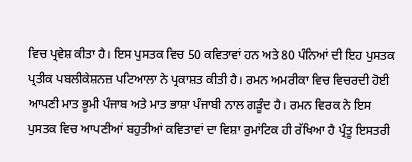ਵਿਚ ਪ੍ਰਵੇਸ਼ ਕੀਤਾ ਹੈ। ਇਸ ਪੁਸਤਕ ਵਿਚ 50 ਕਵਿਤਾਵਾਂ ਹਨ ਅਤੇ 80 ਪੰਨਿਆਂ ਦੀ ਇਹ ਪੁਸਤਕ ਪ੍ਰਤੀਕ ਪਬਲੀਕੇਸ਼ਨਜ਼ ਪਟਿਆਲਾ ਨੇ ਪ੍ਰਕਾਸ਼ਤ ਕੀਤੀ ਹੈ। ਰਮਨ ਅਮਰੀਕਾ ਵਿਚ ਵਿਚਰਦੀ ਹੋਈ ਆਪਣੀ ਮਾਤ ਭੂਮੀ ਪੰਜਾਬ ਅਤੇ ਮਾਤ ਭਾਸ਼ਾ ਪੰਜਾਬੀ ਨਾਲ ਗੜੂੰਦ ਹੈ। ਰਮਨ ਵਿਰਕ ਨੇ ਇਸ ਪੁਸਤਕ ਵਿਚ ਆਪਣੀਆਂ ਬਹੁਤੀਆਂ ਕਵਿਤਾਵਾਂ ਦਾ ਵਿਸ਼ਾ ਰੁਮਾਂਟਿਕ ਹੀ ਰੱਖਿਆ ਹੈ ਪ੍ਰੰਤੂ ਇਸਤਰੀ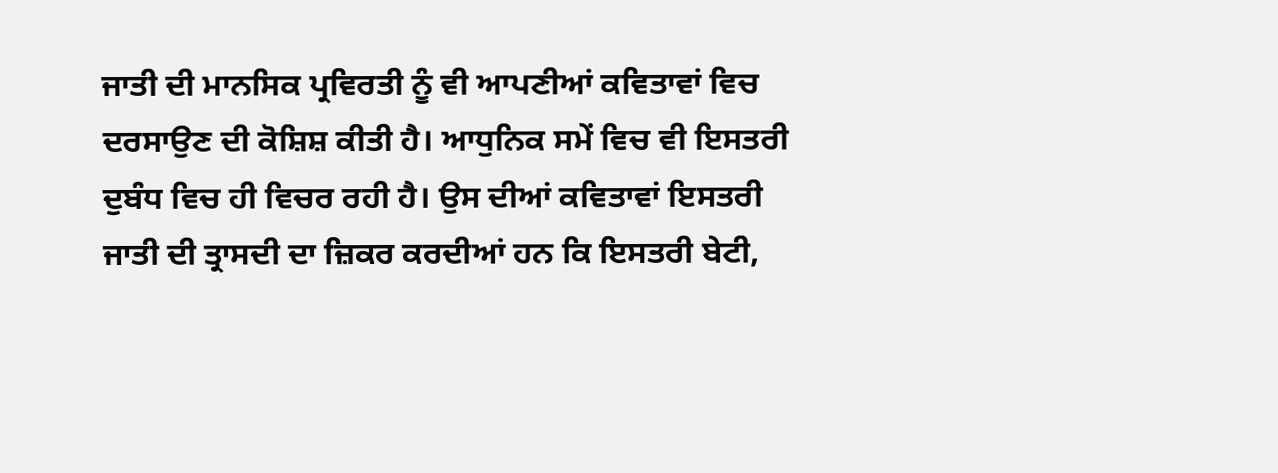ਜਾਤੀ ਦੀ ਮਾਨਸਿਕ ਪ੍ਰਵਿਰਤੀ ਨੂੰ ਵੀ ਆਪਣੀਆਂ ਕਵਿਤਾਵਾਂ ਵਿਚ ਦਰਸਾਉਣ ਦੀ ਕੋਸ਼ਿਸ਼ ਕੀਤੀ ਹੈ। ਆਧੁਨਿਕ ਸਮੇਂ ਵਿਚ ਵੀ ਇਸਤਰੀ ਦੁਬੰਧ ਵਿਚ ਹੀ ਵਿਚਰ ਰਹੀ ਹੈ। ਉਸ ਦੀਆਂ ਕਵਿਤਾਵਾਂ ਇਸਤਰੀ ਜਾਤੀ ਦੀ ਤ੍ਰਾਸਦੀ ਦਾ ਜ਼ਿਕਰ ਕਰਦੀਆਂ ਹਨ ਕਿ ਇਸਤਰੀ ਬੇਟੀ,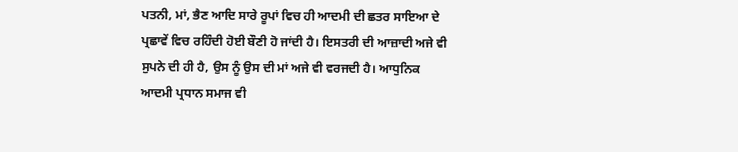ਪਤਨੀ, ਮਾਂ, ਭੈਣ ਆਦਿ ਸਾਰੇ ਰੂਪਾਂ ਵਿਚ ਹੀ ਆਦਮੀ ਦੀ ਛਤਰ ਸਾਇਆ ਦੇ ਪ੍ਰਛਾਵੇਂ ਵਿਚ ਰਹਿੰਦੀ ਹੋਈ ਬੌਣੀ ਹੋ ਜਾਂਦੀ ਹੈ। ਇਸਤਰੀ ਦੀ ਆਜ਼ਾਦੀ ਅਜੇ ਵੀ ਸੁਪਨੇ ਦੀ ਹੀ ਹੈ, ਉਸ ਨੂੰ ਉਸ ਦੀ ਮਾਂ ਅਜੇ ਵੀ ਵਰਜਦੀ ਹੈ। ਆਧੁਨਿਕ ਆਦਮੀ ਪ੍ਰਧਾਨ ਸਮਾਜ ਵੀ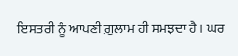ਇਸਤਰੀ ਨੂੰ ਆਪਣੀ ਗ਼ੁਲਾਮ ਹੀ ਸਮਝਦਾ ਹੈ। ਘਰ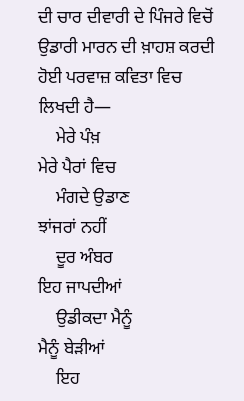ਦੀ ਚਾਰ ਦੀਵਾਰੀ ਦੇ ਪਿੰਜਰੇ ਵਿਚੋਂ ਉਡਾਰੀ ਮਾਰਨ ਦੀ ਖ਼ਾਹਸ਼ ਕਰਦੀ ਹੋਈ ਪਰਵਾਜ਼ ਕਵਿਤਾ ਵਿਚ ਲਿਖਦੀ ਹੈ—
    ਮੇਰੇ ਪੰਖ਼                           ਮੇਰੇ ਪੈਰਾਂ ਵਿਚ
    ਮੰਗਦੇ ਉਡਾਣ                     ਝਾਂਜਰਾਂ ਨਹੀਂ
    ਦੂਰ ਅੰਬਰ                          ਇਹ ਜਾਪਦੀਆਂ
    ਉਡੀਕਦਾ ਮੈਨੂੰ                     ਮੈਨੂੰ ਬੇੜੀਆਂ
    ਇਹ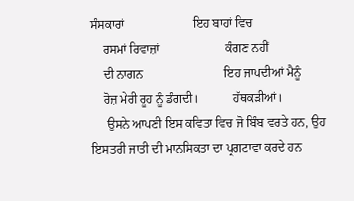ਸੰਸਕਾਰਾਂ                      ਇਹ ਬਾਹਾਂ ਵਿਚ
    ਰਸਮਾਂ ਰਿਵਾਜ਼ਾਂ                     ਕੰਗਣ ਨਹੀਂ
    ਦੀ ਨਾਗਨ                          ਇਹ ਜਾਪਦੀਆਂ ਮੈਨੂੰ
    ਰੋਜ਼ ਮੇਰੀ ਰੂਹ ਨੂੰ ਡੰਗਦੀ।           ਹੱਥਕੜੀਆਂ।
     ਉਸਨੇ ਆਪਣੀ ਇਸ ਕਵਿਤਾ ਵਿਚ ਜੋ ਬਿੰਬ ਵਰਤੇ ਹਨ, ਉਹ ਇਸਤਰੀ ਜਾਤੀ ਦੀ ਮਾਨਸਿਕਤਾ ਦਾ ਪ੍ਰਗਟਾਵਾ ਕਰਦੇ ਹਨ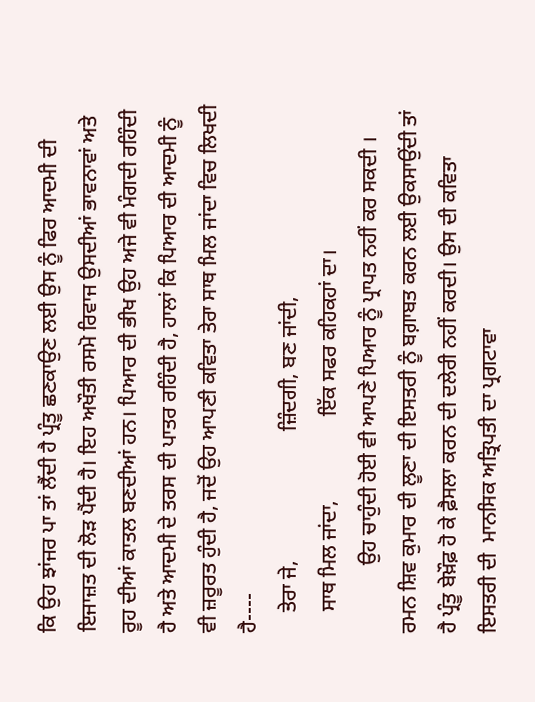ਕਿ ਉਹ ਝਾਂਜਰ ਪਾ ਤਾਂ ਲੈਂਦੀ ਹੈ ਪ੍ਰੰਤੂ ਛਣਕਾਉਣ ਲਈ ਉਸ ਨੂੰ ਫਿਰ ਆਦਮੀ ਦੀ ਇਜਾਜ਼ਤ ਦੀ ਲੋੜ ਪੈਂਦੀ ਹੈ। ਇਹ ਅਖੌਤੀ ਰਸਮੋ ਰਿਵਾਜ ਉਸਦੀਆਂ ਭਾਵਨਾਵਾਂ ਅਤੇ ਰੂਹ ਦੀਆਂ ਕਾਤਲ ਬਣਦੀਆਂ ਹਨ। ਪਿਆਰ ਦੀ ਭੀਖ ਉਹ ਅਜੇ ਵੀ ਮੰਗਦੀ ਰਹਿੰਦੀ ਹੈ ਅਤੇ ਆਦਮੀ ਦੇ ਤਰਸ ਦੀ ਪਾਤਰ ਰਹਿੰਦੀ ਹੈ, ਹਾਲਾਂ ਕਿ ਪਿਆਰ ਦੀ ਆਦਮੀ ਨੂੰ ਵੀ ਜ਼ਰੂਰਤ ਹੁੰਦੀ ਹੈ, ਜਦੋਂ ਉਹ ਆਪਣੀ ਕਵਿਤਾ ਤੇਰਾ ਸਾਥ ਮਿਲ ਜਾਂਦਾ ਵਿਚ ਲਿਖਦੀ ਹੈ----
    ਤੇਰਾ ਜੇ,                         ਜ਼ਿੰਦਗੀ, ਬਣ ਜਾਂਦੀ,
    ਸਾਥ ਮਿਲ ਜਾਂਦਾ,                ਇੱਕ ਸਫਰ ਕਹਿਕਹਾਂ ਦਾ।
             ਉਹ ਚਾਹੁੰਦੀ ਹੋਈ ਵੀ ਆਪਣੇ ਪਿਆਰ ਨੂੰ ਪ੍ਰਾਪਤ ਨਹੀਂ ਕਰ ਸਕਦੀ । ਰਮਨ ਸ਼ਿਵ ਕੁਮਾਰ ਦੀ ਲੂਣਾ ਦੀ ਇਸਤਰੀ ਨੂੰ ਬਗ਼ਾਬਤ ਕਰਨ ਲਈ ਉਕਸਾਉਂਦੀ ਤਾਂ ਹੈ ਪ੍ਰੰਤੂ ਬੇਖ਼ੌਫ਼ ਹੋ ਕੇ ਫ਼ੈਸਲਾ ਕਰਨ ਦੀ ਦਲੇਰੀ ਨਹੀਂ ਕਰਦੀ। ਉਸ ਦੀ ਕਵਿਤਾ ਇਸਤਰੀ ਦੀ  ਮਾਨਸਿਕ ਅਤ੍ਰਿਪਤੀ ਦਾ ਪ੍ਰਗਟਾਵਾ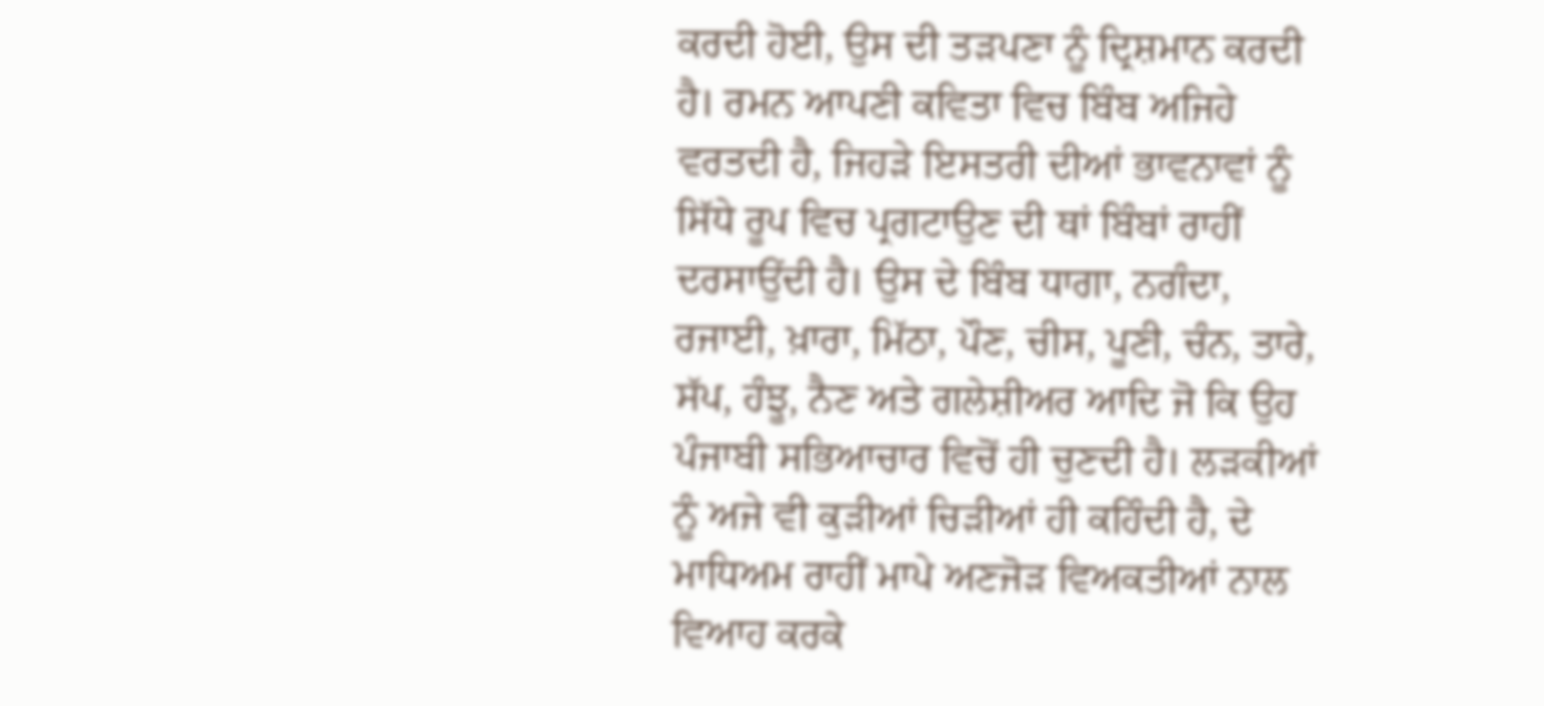ਕਰਦੀ ਹੋਈ, ਉਸ ਦੀ ਤੜਪਣਾ ਨੂੰ ਦ੍ਰਿਸ਼ਮਾਨ ਕਰਦੀ ਹੈ। ਰਮਨ ਆਪਣੀ ਕਵਿਤਾ ਵਿਚ ਬਿੰਬ ਅਜਿਹੇ ਵਰਤਦੀ ਹੈ, ਜਿਹੜੇ ਇਸਤਰੀ ਦੀਆਂ ਭਾਵਨਾਵਾਂ ਨੂੰ ਸਿੱਧੇ ਰੂਪ ਵਿਚ ਪ੍ਰਗਟਾਉਣ ਦੀ ਥਾਂ ਬਿੰਬਾਂ ਰਾਹੀਂ ਦਰਸਾਉਂਦੀ ਹੈ। ਉਸ ਦੇ ਬਿੰਬ ਧਾਗਾ, ਨਗੰਦਾ, ਰਜਾਈ, ਖ਼ਾਰਾ, ਮਿੱਠਾ, ਪੌਣ, ਚੀਸ, ਪੂਣੀ, ਚੰਨ, ਤਾਰੇ, ਸੱਪ, ਹੰਝੂ, ਨੈਣ ਅਤੇ ਗਲੇਸ਼ੀਅਰ ਆਦਿ ਜੋ ਕਿ ਉਹ ਪੰਜਾਬੀ ਸਭਿਆਚਾਰ ਵਿਚੋਂ ਹੀ ਚੁਣਦੀ ਹੈ। ਲੜਕੀਆਂ ਨੂੰ ਅਜੇ ਵੀ ਕੁੜੀਆਂ ਚਿੜੀਆਂ ਹੀ ਕਹਿੰਦੀ ਹੈ, ਦੇ ਮਾਧਿਅਮ ਰਾਹੀਂ ਮਾਪੇ ਅਣਜੋੜ ਵਿਅਕਤੀਆਂ ਨਾਲ ਵਿਆਹ ਕਰਕੇ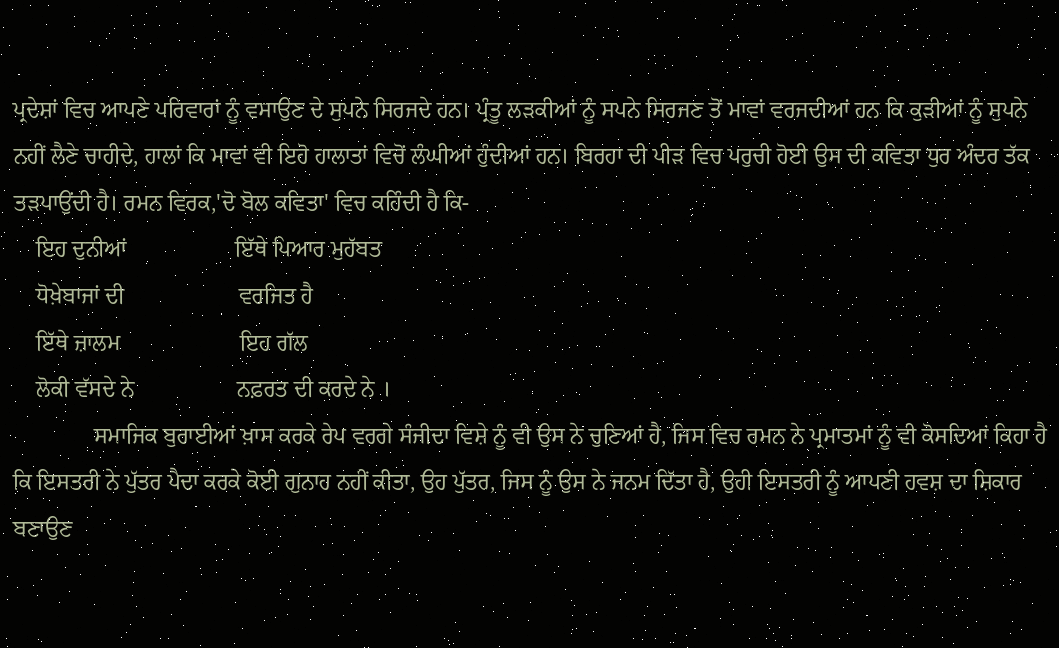ਪ੍ਰਦੇਸ਼ਾਂ ਵਿਚ ਆਪਣੇ ਪਰਿਵਾਰਾਂ ਨੂੰ ਵਸਾਉਣ ਦੇ ਸੁਪਨੇ ਸਿਰਜਦੇ ਹਨ। ਪ੍ਰੰਤੂ ਲੜਕੀਆਂ ਨੂੰ ਸਪਨੇ ਸਿਰਜਣ ਤੋਂ ਮਾਵਾਂ ਵਰਜਦੀਆਂ ਹਨ ਕਿ ਕੁੜੀਆਂ ਨੂੰ ਸੁਪਨੇ ਨਹੀਂ ਲੈਣੇ ਚਾਹੀਦੇ, ਹਾਲਾਂ ਕਿ ਮਾਵਾਂ ਵੀ ਇਹੋ ਹਾਲਾਤਾਂ ਵਿਚੋਂ ਲੰਘੀਆਂ ਹੁੰਦੀਆਂ ਹਨ। ਬਿਰਹਾ ਦੀ ਪੀੜ ਵਿਚ ਪਰੁਚੀ ਹੋਈ ਉਸ ਦੀ ਕਵਿਤਾ ਧੁਰ ਅੰਦਰ ਤੱਕ ਤੜਪਾਉਂਦੀ ਹੈ। ਰਮਨ ਵਿਰਕ,'ਦੋ ਬੋਲ ਕਵਿਤਾ' ਵਿਚ ਕਹਿੰਦੀ ਹੈ ਕਿ-
    ਇਹ ਦੁਨੀਆਂ                   ਇੱਥੇ ਪਿਆਰ ਮੁਹੱਬਤ
    ਧੋਖ਼ੇਬਾਜਾਂ ਦੀ                    ਵਰਜਿਤ ਹੈ
    ਇੱਥੇ ਜ਼ਾਲਮ                     ਇਹ ਗੱਲ
    ਲੋਕੀ ਵੱਸਦੇ ਨੇ                  ਨਫ਼ਰਤ ਦੀ ਕਰਦੇ ਨੇ ।
              ਸਮਾਜਿਕ ਬੁਰਾਈਆਂ ਖ਼ਾਸ ਕਰਕੇ ਰੇਪ ਵਰਗੇ ਸੰਜੀਦਾ ਵਿਸ਼ੇ ਨੂੰ ਵੀ ਉਸ ਨੇ ਚੁਣਿਆਂ ਹੈ, ਜਿਸ ਵਿਚ ਰਮਨ ਨੇ ਪ੍ਰਮਾਤਮਾਂ ਨੂੰ ਵੀ ਕੋਸਦਿਆਂ ਕਿਹਾ ਹੈ ਕਿ ਇਸਤਰੀ ਨੇ ਪੁੱਤਰ ਪੈਦਾ ਕਰਕੇ ਕੋਈ ਗੁਨਾਹ ਨਹੀਂ ਕੀਤਾ, ਉਹ ਪੁੱਤਰ, ਜਿਸ ਨੂੰ ਉਸ ਨੇ ਜਨਮ ਦਿੱਤਾ ਹੈ, ਉਹੀ ਇਸਤਰੀ ਨੂੰ ਆਪਣੀ ਹਵਸ਼ ਦਾ ਸ਼ਿਕਾਰ ਬਣਾਉਣ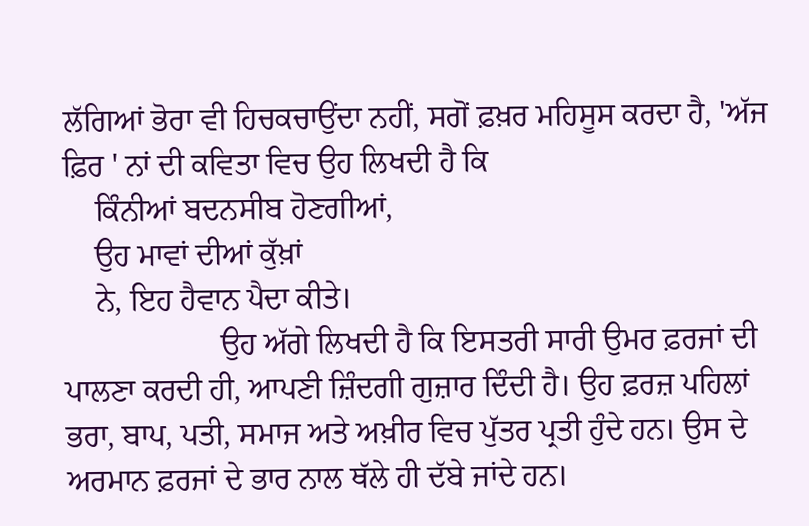ਲੱਗਿਆਂ ਭੋਰਾ ਵੀ ਹਿਚਕਚਾਉਂਦਾ ਨਹੀਂ, ਸਗੋਂ ਫ਼ਖ਼ਰ ਮਹਿਸੂਸ ਕਰਦਾ ਹੈ, 'ਅੱਜ ਫ਼ਿਰ ' ਨਾਂ ਦੀ ਕਵਿਤਾ ਵਿਚ ਉਹ ਲਿਖਦੀ ਹੈ ਕਿ
    ਕਿੰਨੀਆਂ ਬਦਨਸੀਬ ਹੋਣਗੀਆਂ,
    ਉਹ ਮਾਵਾਂ ਦੀਆਂ ਕੁੱਖ਼ਾਂ
    ਨੇ, ਇਹ ਹੈਵਾਨ ਪੈਦਾ ਕੀਤੇ।
                    ਉਹ ਅੱਗੇ ਲਿਖਦੀ ਹੈ ਕਿ ਇਸਤਰੀ ਸਾਰੀ ਉਮਰ ਫ਼ਰਜਾਂ ਦੀ ਪਾਲਣਾ ਕਰਦੀ ਹੀ, ਆਪਣੀ ਜ਼ਿੰਦਗੀ ਗੁਜ਼ਾਰ ਦਿੰਦੀ ਹੈ। ਉਹ ਫ਼ਰਜ਼ ਪਹਿਲਾਂ ਭਰਾ, ਬਾਪ, ਪਤੀ, ਸਮਾਜ ਅਤੇ ਅਖ਼ੀਰ ਵਿਚ ਪੁੱਤਰ ਪ੍ਰਤੀ ਹੁੰਦੇ ਹਨ। ਉਸ ਦੇ ਅਰਮਾਨ ਫ਼ਰਜਾਂ ਦੇ ਭਾਰ ਨਾਲ ਥੱਲੇ ਹੀ ਦੱਬੇ ਜਾਂਦੇ ਹਨ।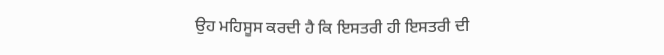ਉਹ ਮਹਿਸੂਸ ਕਰਦੀ ਹੈ ਕਿ ਇਸਤਰੀ ਹੀ ਇਸਤਰੀ ਦੀ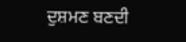ਦੁਸ਼ਮਣ ਬਣਦੀ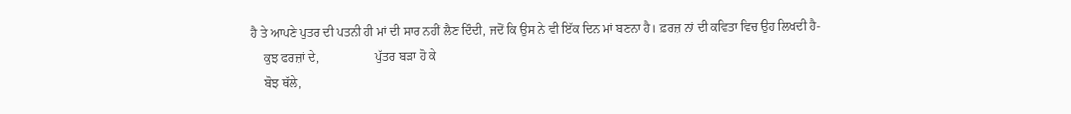ਹੈ ਤੇ ਆਪਣੇ ਪੁਤਰ ਦੀ ਪਤਨੀ ਹੀ ਮਾਂ ਦੀ ਸਾਰ ਨਹੀਂ ਲੈਣ ਦਿੰਦੀ, ਜਦੋਂ ਕਿ ਉਸ ਨੇ ਵੀ ਇੱਕ ਦਿਨ ਮਾਂ ਬਣਨਾ ਹੈ। ਫ਼ਰਜ਼ ਨਾਂ ਦੀ ਕਵਿਤਾ ਵਿਚ ਉਹ ਲਿਖਦੀ ਹੈ-
    ਕੁਝ ਫਰਜ਼ਾਂ ਦੇ,                  ਪੁੱਤਰ ਬੜਾ ਹੋ ਕੇ
    ਬੋਝ ਥੱਲੇ,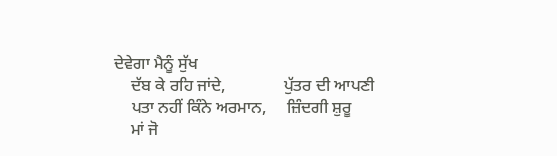ਦੇਵੇਗਾ ਮੈਨੂੰ ਸੁੱਖ
    ਦੱਬ ਕੇ ਰਹਿ ਜਾਂਦੇ,              ਪੁੱਤਰ ਦੀ ਆਪਣੀ
    ਪਤਾ ਨਹੀਂ ਕਿੰਨੇ ਅਰਮਾਨ,     ਜ਼ਿੰਦਗੀ ਸ਼ੁਰੂ
    ਮਾਂ ਜੋ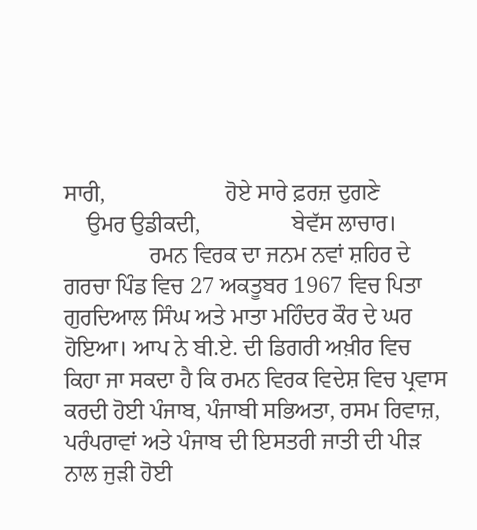ਸਾਰੀ,                     ਹੋਏ ਸਾਰੇ ਫ਼ਰਜ਼ ਦੁਗਣੇ
    ਉਮਰ ਉਡੀਕਦੀ,                ਬੇਵੱਸ ਲਾਚਾਰ।
               ਰਮਨ ਵਿਰਕ ਦਾ ਜਨਮ ਨਵਾਂ ਸ਼ਹਿਰ ਦੇ ਗਰਚਾ ਪਿੰਡ ਵਿਚ 27 ਅਕਤੂਬਰ 1967 ਵਿਚ ਪਿਤਾ ਗੁਰਦਿਆਲ ਸਿੰਘ ਅਤੇ ਮਾਤਾ ਮਹਿੰਦਰ ਕੌਰ ਦੇ ਘਰ ਹੋਇਆ। ਆਪ ਨੇ ਬੀ.ਏ. ਦੀ ਡਿਗਰੀ ਅਖ਼ੀਰ ਵਿਚ ਕਿਹਾ ਜਾ ਸਕਦਾ ਹੈ ਕਿ ਰਮਨ ਵਿਰਕ ਵਿਦੇਸ਼ ਵਿਚ ਪ੍ਰਵਾਸ ਕਰਦੀ ਹੋਈ ਪੰਜਾਬ, ਪੰਜਾਬੀ ਸਭਿਅਤਾ, ਰਸਮ ਰਿਵਾਜ਼, ਪਰੰਪਰਾਵਾਂ ਅਤੇ ਪੰਜਾਬ ਦੀ ਇਸਤਰੀ ਜਾਤੀ ਦੀ ਪੀੜ ਨਾਲ ਜੁੜੀ ਹੋਈ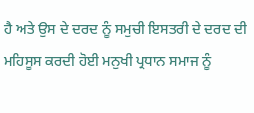ਹੈ ਅਤੇ ਉਸ ਦੇ ਦਰਦ ਨੂੰ ਸਮੁਚੀ ਇਸਤਰੀ ਦੇ ਦਰਦ ਦੀ ਮਹਿਸੂਸ ਕਰਦੀ ਹੋਈ ਮਨੁਖੀ ਪ੍ਰਧਾਨ ਸਮਾਜ ਨੂੰ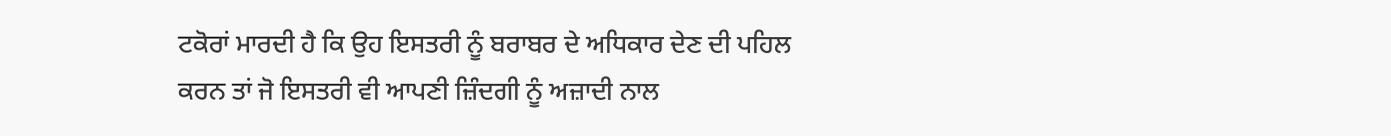ਟਕੋਰਾਂ ਮਾਰਦੀ ਹੈ ਕਿ ਉਹ ਇਸਤਰੀ ਨੂੰ ਬਰਾਬਰ ਦੇ ਅਧਿਕਾਰ ਦੇਣ ਦੀ ਪਹਿਲ ਕਰਨ ਤਾਂ ਜੋ ਇਸਤਰੀ ਵੀ ਆਪਣੀ ਜ਼ਿੰਦਗੀ ਨੂੰ ਅਜ਼ਾਦੀ ਨਾਲ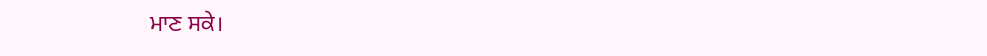ਮਾਣ ਸਕੇ।